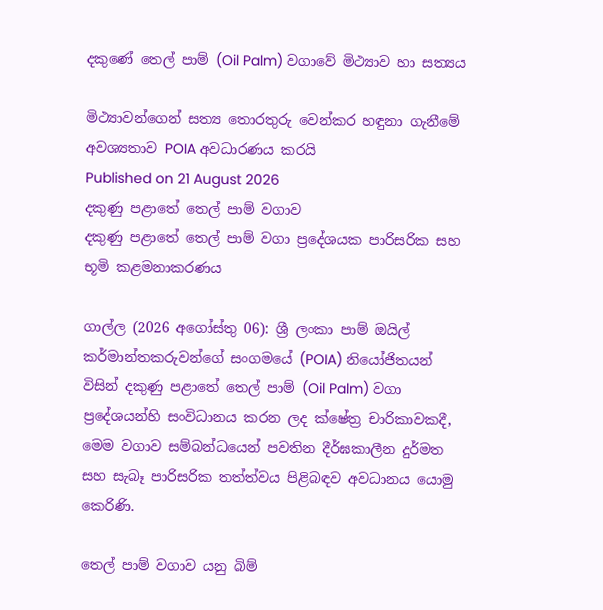දකුණේ තෙල් පාම් (Oil Palm) වගාවේ මිථ්‍යාව හා සත්‍යය

මිථ්‍යාවන්ගෙන් සත්‍ය තොරතුරු වෙන්කර හඳුනා ගැනීමේ අවශ්‍යතාව POIA අවධාරණය කරයි
Published on 21 August 2026
දකුණු පළාතේ තෙල් පාම් වගාව
දකුණු පළාතේ තෙල් පාම් වගා ප්‍රදේශයක පාරිසරික සහ භූමි කළමනාකරණය

ගාල්ල (2026 අගෝස්තු 06): ශ්‍රී ලංකා පාම් ඔයිල් කර්මාන්තකරුවන්ගේ සංගමයේ (POIA) නියෝජිතයන් විසින් දකුණු පළාතේ තෙල් පාම් (Oil Palm) වගා ප්‍රදේශයන්හි සංවිධානය කරන ලද ක්ෂේත්‍ර චාරිකාවකදී, මෙම වගාව සම්බන්ධයෙන් පවතින දීර්ඝකාලීන දුර්මත සහ සැබෑ පාරිසරික තත්ත්වය පිළිබඳව අවධානය යොමු කෙරිණි.

තෙල් පාම් වගාව යනු බිම්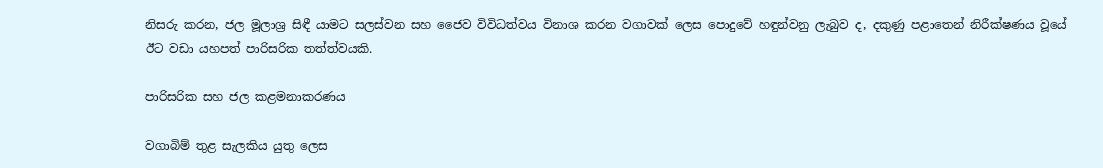නිසරු කරන, ජල මූලාශ්‍ර සිඳී යාමට සලස්වන සහ ජෛව විවිධත්වය විනාශ කරන වගාවක් ලෙස පොදුවේ හඳුන්වනු ලැබුව ද, දකුණු පළාතෙන් නිරීක්ෂණය වූයේ ඊට වඩා යහපත් පාරිසරික තත්ත්වයකි.

පාරිසරික සහ ජල කළමනාකරණය

වගාබිම් තුළ සැලකිය යුතු ලෙස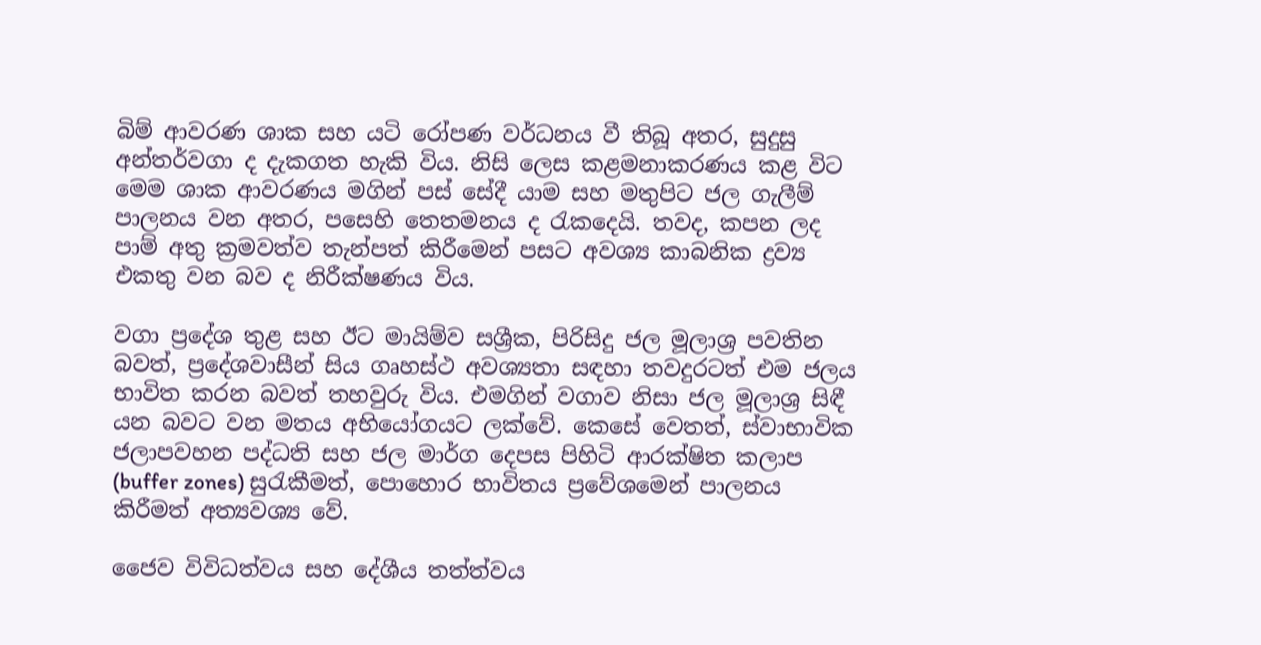බිම් ආවරණ ශාක සහ යටි රෝපණ වර්ධනය වී තිබූ අතර, සුදුසු අන්තර්වගා ද දැකගත හැකි විය. නිසි ලෙස කළමනාකරණය කළ විට මෙම ශාක ආවරණය මගින් පස් සේදී යාම සහ මතුපිට ජල ගැලීම් පාලනය වන අතර, පසෙහි තෙතමනය ද රැකදෙයි. තවද, කපන ලද පාම් අතු ක්‍රමවත්ව තැන්පත් කිරීමෙන් පසට අවශ්‍ය කාබනික ද්‍රව්‍ය එකතු වන බව ද නිරීක්ෂණය විය.

වගා ප්‍රදේශ තුළ සහ ඊට මායිම්ව සශ්‍රීක, පිරිසිදු ජල මූලාශ්‍ර පවතින බවත්, ප්‍රදේශවාසීන් සිය ගෘහස්ථ අවශ්‍යතා සඳහා තවදුරටත් එම ජලය භාවිත කරන බවත් තහවුරු විය. එමගින් වගාව නිසා ජල මූලාශ්‍ර සිඳී යන බවට වන මතය අභියෝගයට ලක්වේ. කෙසේ වෙතත්, ස්වාභාවික ජලාපවහන පද්ධති සහ ජල මාර්ග දෙපස පිහිටි ආරක්ෂිත කලාප (buffer zones) සුරැකීමත්, පොහොර භාවිතය ප්‍රවේශමෙන් පාලනය කිරීමත් අත්‍යවශ්‍ය වේ.

ජෛව විවිධත්වය සහ දේශීය තත්ත්වය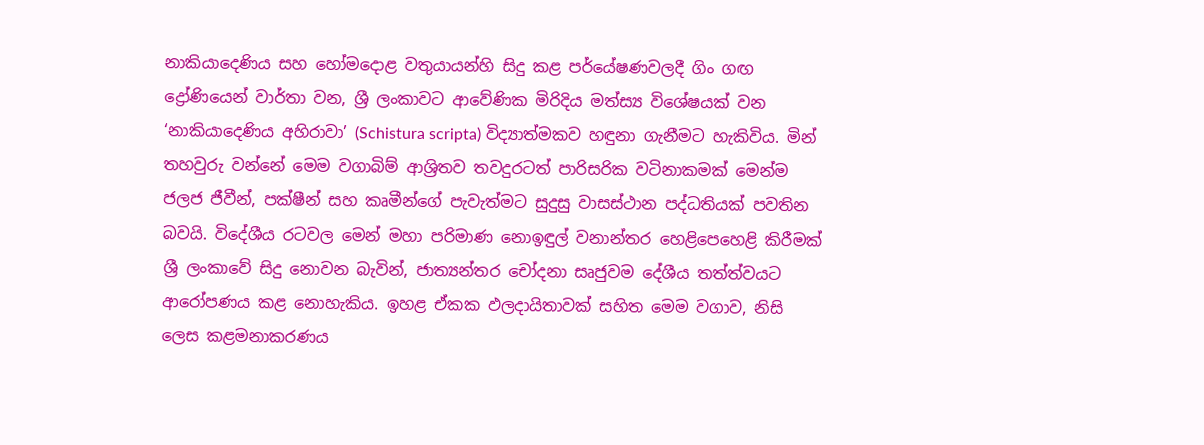නාකියාදෙණිය සහ හෝමදොළ වතුයායන්හි සිදු කළ පර්යේෂණවලදී ගිං ගඟ ද්‍රෝණියෙන් වාර්තා වන, ශ්‍රී ලංකාවට ආවේණික මිරිදිය මත්ස්‍ය විශේෂයක් වන ‘නාකියාදෙණිය අහිරාවා’ (Schistura scripta) විද්‍යාත්මකව හඳුනා ගැනීමට හැකිවිය. මින් තහවුරු වන්නේ මෙම වගාබිම් ආශ්‍රිතව තවදුරටත් පාරිසරික වටිනාකමක් මෙන්ම ජලජ ජීවීන්, පක්ෂීන් සහ කෘමීන්ගේ පැවැත්මට සුදුසු වාසස්ථාන පද්ධතියක් පවතින බවයි. විදේශීය රටවල මෙන් මහා පරිමාණ නොඉඳුල් වනාන්තර හෙළිපෙහෙළි කිරීමක් ශ්‍රී ලංකාවේ සිදු නොවන බැවින්, ජාත්‍යන්තර චෝදනා සෘජුවම දේශීය තත්ත්වයට ආරෝපණය කළ නොහැකිය. ඉහළ ඒකක ඵලදායිතාවක් සහිත මෙම වගාව, නිසි ලෙස කළමනාකරණය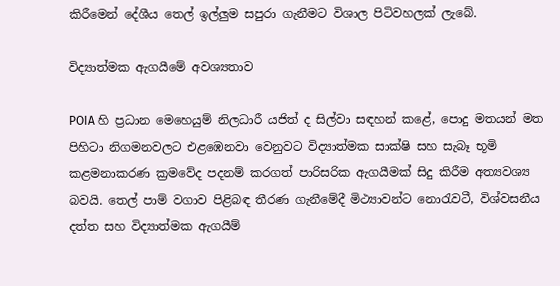කිරීමෙන් දේශීය තෙල් ඉල්ලුම සපුරා ගැනීමට විශාල පිටිවහලක් ලැබේ.

විද්‍යාත්මක ඇගයීමේ අවශ්‍යතාව

POIA හි ප්‍රධාන මෙහෙයුම් නිලධාරී යජිත් ද සිල්වා සඳහන් කළේ, පොදු මතයන් මත පිහිටා නිගමනවලට එළඹෙනවා වෙනුවට විද්‍යාත්මක සාක්ෂි සහ සැබෑ භූමි කළමනාකරණ ක්‍රමවේද පදනම් කරගත් පාරිසරික ඇගයීමක් සිදු කිරීම අත්‍යවශ්‍ය බවයි. තෙල් පාම් වගාව පිළිබඳ තීරණ ගැනීමේදී මිථ්‍යාවන්ට නොරැවටී, විශ්වසනීය දත්ත සහ විද්‍යාත්මක ඇගයීම්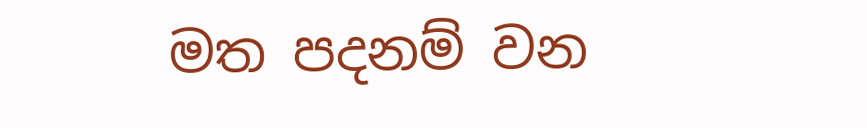මත පදනම් වන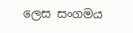ලෙස සංගමය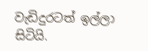වැඩිදුරටත් ඉල්ලා සිටියි.